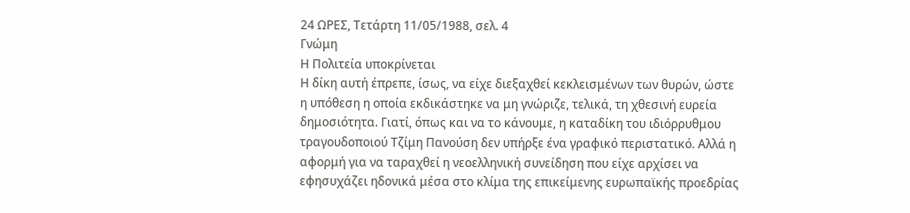24 ΩΡΕΣ, Τετάρτη 11/05/1988, σελ. 4
Γνώμη
Η Πολιτεία υποκρίνεται
Η δίκη αυτή έπρεπε, ίσως, να είχε διεξαχθεί κεκλεισμένων των θυρών, ώστε η υπόθεση η οποία εκδικάστηκε να μη γνώριζε, τελικά, τη χθεσινή ευρεία δημοσιότητα. Γιατί, όπως και να το κάνουμε, η καταδίκη του ιδιόρρυθμου τραγουδοποιού Τζίμη Πανούση δεν υπήρξε ένα γραφικό περιστατικό. Αλλά η αφορμή για να ταραχθεί η νεοελληνική συνείδηση που είχε αρχίσει να εφησυχάζει ηδονικά μέσα στο κλίμα της επικείμενης ευρωπαϊκής προεδρίας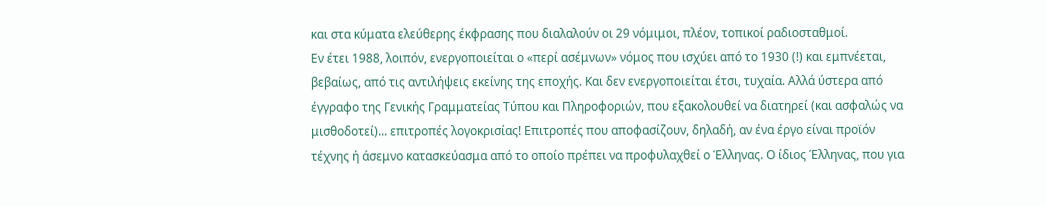και στα κύματα ελεύθερης έκφρασης που διαλαλούν οι 29 νόμιμοι, πλέον, τοπικοί ραδιοσταθμοί.
Εν έτει 1988, λοιπόν, ενεργοποιείται ο «περί ασέμνων» νόμος που ισχύει από το 1930 (!) και εμπνέεται, βεβαίως, από τις αντιλήψεις εκείνης της εποχής. Και δεν ενεργοποιείται έτσι, τυχαία. Αλλά ύστερα από έγγραφο της Γενικής Γραμματείας Τύπου και Πληροφοριών, που εξακολουθεί να διατηρεί (και ασφαλώς να μισθοδοτεί)... επιτροπές λογοκρισίας! Επιτροπές που αποφασίζουν, δηλαδή, αν ένα έργο είναι προϊόν τέχνης ή άσεμνο κατασκεύασμα από το οποίο πρέπει να προφυλαχθεί ο Έλληνας. Ο ίδιος Έλληνας, που για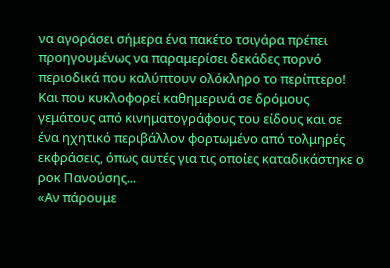να αγοράσει σήμερα ένα πακέτο τσιγάρα πρέπει προηγουμένως να παραμερίσει δεκάδες πορνό περιοδικά που καλύπτουν ολόκληρο το περίπτερο! Και που κυκλοφορεί καθημερινά σε δρόμους γεμάτους από κινηματογράφους του είδους και σε ένα ηχητικό περιβάλλον φορτωμένο από τολμηρές εκφράσεις, όπως αυτές για τις οποίες καταδικάστηκε ο ροκ Πανούσης...
«Αν πάρουμε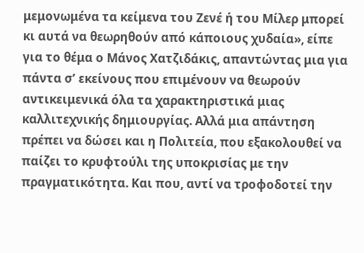μεμονωμένα τα κείμενα του Ζενέ ή του Μίλερ μπορεί κι αυτά να θεωρηθούν από κάποιους χυδαία», είπε για το θέμα ο Μάνος Χατζιδάκις, απαντώντας μια για πάντα σ’ εκείνους που επιμένουν να θεωρούν αντικειμενικά όλα τα χαρακτηριστικά μιας καλλιτεχνικής δημιουργίας. Αλλά μια απάντηση πρέπει να δώσει και η Πολιτεία, που εξακολουθεί να παίζει το κρυφτούλι της υποκρισίας με την πραγματικότητα. Και που, αντί να τροφοδοτεί την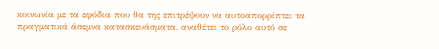κοινωνία με τα εφόδια που θα της επιτρέψουν να αυτοαπορρίπτει τα πραγματικά άσεμνα κατασκευάσματα, αναθέτει το ρόλο αυτό σε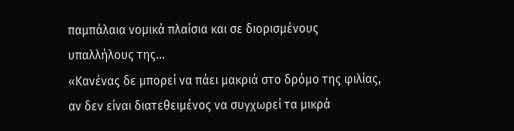παμπάλαια νομικά πλαίσια και σε διορισμένους υπαλλήλους της...
«Κανένας δε μπορεί να πάει μακριά στο δρόμο της φιλίας, αν δεν είναι διατεθειμένος να συγχωρεί τα μικρά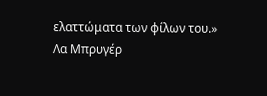ελαττώματα των φίλων του.»
Λα Μπρυγέρ